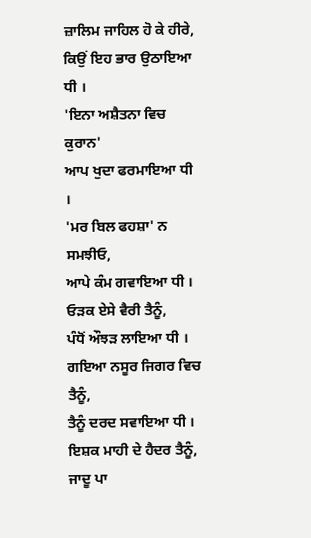ਜ਼ਾਲਿਮ ਜਾਹਿਲ ਹੋ ਕੇ ਹੀਰੇ,
ਕਿਉਂ ਇਹ ਭਾਰ ਉਠਾਇਆ ਧੀ ।
'ਇਨਾ ਅਸ਼ੈਤਨਾ ਵਿਚ ਕੁਰਾਨ'
ਆਪ ਖੁਦਾ ਫਰਮਾਇਆ ਧੀ ।
'ਮਰ ਬਿਲ ਫਹਸ਼ਾ' ਨ ਸਮਝੀਓ,
ਆਪੇ ਕੰਮ ਗਵਾਇਆ ਧੀ ।
ਓੜਕ ਏਸੇ ਵੈਰੀ ਤੈਨੂੰ,
ਪੰਧੋਂ ਔਝੜ ਲਾਇਆ ਧੀ ।
ਗਇਆ ਨਸੂਰ ਜਿਗਰ ਵਿਚ ਤੈਨੂੰ,
ਤੈਨੂੰ ਦਰਦ ਸਵਾਇਆ ਧੀ ।
ਇਸ਼ਕ ਮਾਹੀ ਦੇ ਹੈਦਰ ਤੈਨੂੰ,
ਜਾਦੂ ਪਾ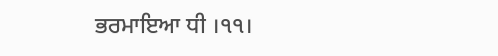ਭਰਮਾਇਆ ਧੀ ।੧੧।